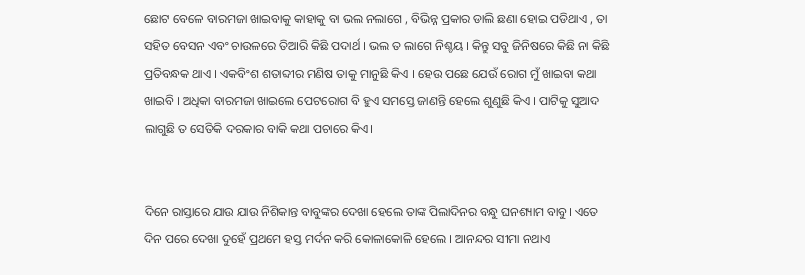ଛୋଟ ବେଳେ ବାରମଜା ଖାଇବାକୁ କାହାକୁ ବା ଭଲ ନଲାଗେ , ବିଭିନ୍ନ ପ୍ରକାର ଡାଲି ଛଣା ହୋଇ ପଡିଥାଏ , ତା ସହିତ ବେସନ ଏବଂ ଚାଉଳରେ ତିଆରି କିଛି ପଦାର୍ଥ । ଭଲ ତ ଲାଗେ ନିଶ୍ଚୟ । କିନ୍ତୁ ସବୁ ଜିନିଷରେ କିଛି ନା କିଛି ପ୍ରତିବନ୍ଧକ ଥାଏ । ଏକବିଂଶ ଶତାବ୍ଦୀର ମଣିଷ ତାକୁ ମାନୁଛି କିଏ । ହେଉ ପଛେ ଯେଉଁ ରୋଗ ମୁଁ ଖାଇବା କଥା ଖାଇବି । ଅଧିକା ବାରମଜା ଖାଇଲେ ପେଟରୋଗ ବି ହୁଏ ସମସ୍ତେ ଜାଣନ୍ତି ହେଲେ ଶୁଣୁଛି କିଏ । ପାଟିକୁ ସୁଆଦ ଲାଗୁଛି ତ ସେତିକି ଦରକାର ବାକି କଥା ପଚାରେ କିଏ।


ଦିନେ ରାସ୍ତାରେ ଯାଉ ଯାଉ ନିଶିକାନ୍ତ ବାବୁଙ୍କର ଦେଖା ହେଲେ ତାଙ୍କ ପିଲାଦିନର ବନ୍ଧୁ ଘନଶ୍ୟାମ ବାବୁ। ଏତେ ଦିନ ପରେ ଦେଖା ଦୁହେଁ ପ୍ରଥମେ ହସ୍ତ ମର୍ଦନ କରି କୋଳାକୋଳି ହେଲେ । ଆନନ୍ଦର ସୀମା ନଥାଏ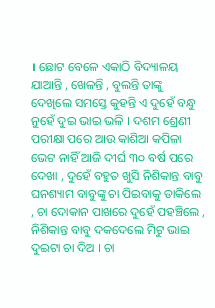। ଛୋଟ ବେଳେ ଏକାଠି ବିଦ୍ୟାଳୟ ଯାଆନ୍ତି , ଖେଳନ୍ତି , ବୁଲନ୍ତି ତାଙ୍କୁ ଦେଖିଲେ ସମସ୍ତେ କୁହନ୍ତି ଏ ଦୁହେଁ ବନ୍ଧୁ ନୁହେଁ ଦୁଇ ଭାଇ ଭଳି । ଦଶମ ଶ୍ରେଣୀ ପରୀକ୍ଷା ପରେ ଆଉ କାଶିଆ କପିଳା ଭେଟ ନାହିଁ ଆଜି ଦୀର୍ଘ ୩୦ ବର୍ଷ ପରେ ଦେଖା , ଦୁହେଁ ବହୁତ ଖୁସି ନିଶିକାନ୍ତ ବାବୁ ଘନଶ୍ୟାମ ବାବୁଙ୍କୁ ଚା ପିଇବାକୁ ଡାକିଲେ , ଚା ଦୋକାନ ପାଖରେ ଦୁହେଁ ପହଞ୍ଚିଲେ , ନିଶିକାନ୍ତ ବାବୁ ଦକଦେଲେ ମିଟୁ ଭାଇ ଦୁଇଟା ଚା ଦିଅ । ଚା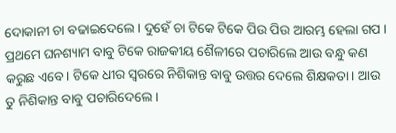ଦୋକାନୀ ଚା ବଢାଇଦେଲେ । ଦୁହେଁ ଚା ଟିକେ ଟିକେ ପିଉ ପିଉ ଆରମ୍ଭ ହେଲା ଗପ । ପ୍ରଥମେ ଘନଶ୍ୟାମ ବାବୁ ଟିକେ ରାଜକୀୟ ଶୈଳୀରେ ପଚାରିଲେ ଆଉ ବନ୍ଧୁ କଣ କରୁଛ ଏବେ। ଟିକେ ଧୀର ସ୍ୱରରେ ନିଶିକାନ୍ତ ବାବୁ ଉତ୍ତର ଦେଲେ ଶିକ୍ଷକତା । ଆଉ ତୁ ନିଶିକାନ୍ତ ବାବୁ ପଚାରିଦେଲେ ।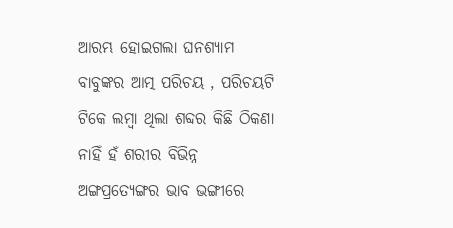ଆରମ୍ଭ ହୋଇଗଲା ଘନଶ୍ୟାମ ବାବୁଙ୍କର ଆତ୍ମ ପରିଚୟ , ପରିଚୟଟି ଟିକେ ଲମ୍ବା ଥିଲା ଶବ୍ଦର କିଛି ଠିକଣା ନାହିଁ ହଁ ଶରୀର ବିଭିନ୍ନ ଅଙ୍ଗପ୍ରତ୍ୟେଙ୍ଗର ଭାବ ଭଙ୍ଗୀରେ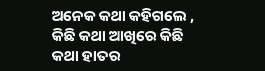ଅନେକ କଥା କହିଗଲେ , କିଛି କଥା ଆଖିରେ କିଛି କଥା ହାତର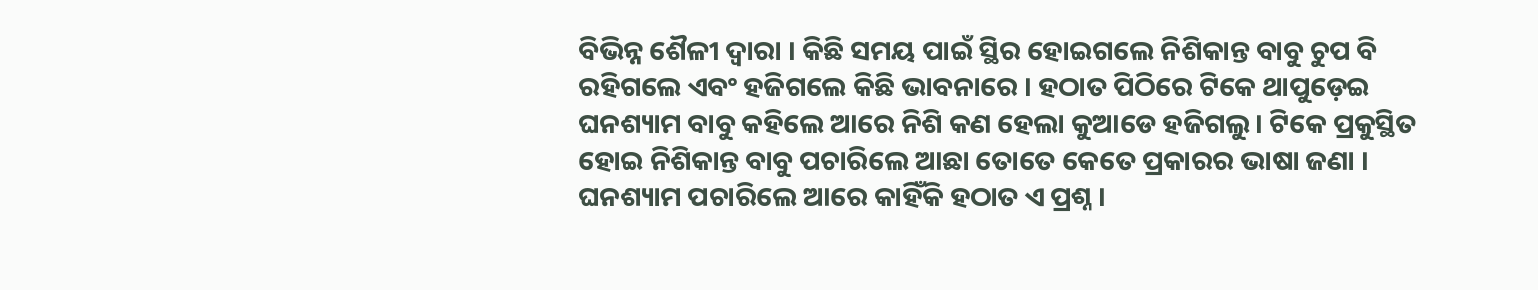ବିଭିନ୍ନ ଶୈଳୀ ଦ୍ୱାରା । କିଛି ସମୟ ପାଇଁ ସ୍ଥିର ହୋଇଗଲେ ନିଶିକାନ୍ତ ବାବୁ ଚୁପ ବି ରହିଗଲେ ଏବଂ ହଜିଗଲେ କିଛି ଭାବନାରେ । ହଠାତ ପିଠିରେ ଟିକେ ଥାପୁଡ଼େଇ ଘନଶ୍ୟାମ ବାବୁ କହିଲେ ଆରେ ନିଶି କଣ ହେଲା କୁଆଡେ ହଜିଗଲୁ। ଟିକେ ପ୍ରକୁସ୍ଥିତ ହୋଇ ନିଶିକାନ୍ତ ବାବୁ ପଚାରିଲେ ଆଛା ତୋତେ କେତେ ପ୍ରକାରର ଭାଷା ଜଣା । ଘନଶ୍ୟାମ ପଚାରିଲେ ଆରେ କାହିଁକି ହଠାତ ଏ ପ୍ରଶ୍ନ ।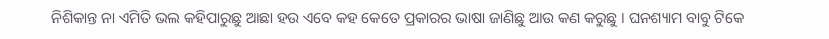ନିଶିକାନ୍ତ ନା ଏମିତି ଭଲ କହିପାରୁଛୁ ଆଛା ହଉ ଏବେ କହ କେତେ ପ୍ରକାରର ଭାଷା ଜାଣିଛୁ ଆଉ କଣ କରୁଛୁ । ଘନଶ୍ୟାମ ବାବୁ ଟିକେ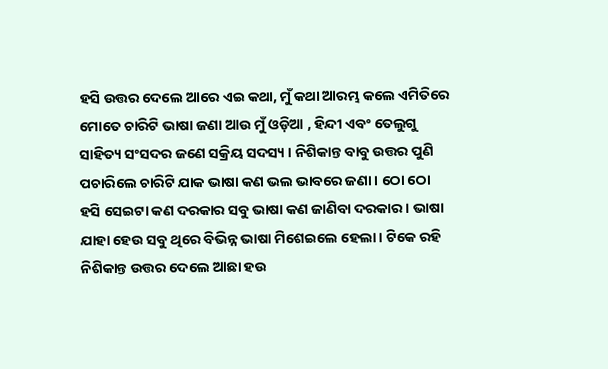ହସି ଉତ୍ତର ଦେଲେ ଆରେ ଏଇ କଥା, ମୁଁ କଥା ଆରମ୍ଭ କଲେ ଏମିତିରେ ମୋତେ ଚାରିଟି ଭାଷା ଜଣା ଆଉ ମୁଁ ଓଡ଼ିଆ , ହିନ୍ଦୀ ଏବଂ ତେଲୁଗୁ ସାହିତ୍ୟ ସଂସଦର ଜଣେ ସକ୍ରିୟ ସଦସ୍ୟ । ନିଶିକାନ୍ତ ବାବୁ ଉତ୍ତର ପୁଣି ପଚାରିଲେ ଚାରିଟି ଯାକ ଭାଷା କଣ ଭଲ ଭାବରେ ଜଣା । ଠୋ ଠୋ ହସି ସେଇଟା କଣ ଦରକାର ସବୁ ଭାଷା କଣ ଜାଣିବା ଦରକାର । ଭାଷା ଯାହା ହେଉ ସବୁ ଥିରେ ବିଭିନ୍ନ ଭାଷା ମିଶେଇଲେ ହେଲା । ଟିକେ ରହି ନିଶିକାନ୍ତ ଉତ୍ତର ଦେଲେ ଆଛା ହଉ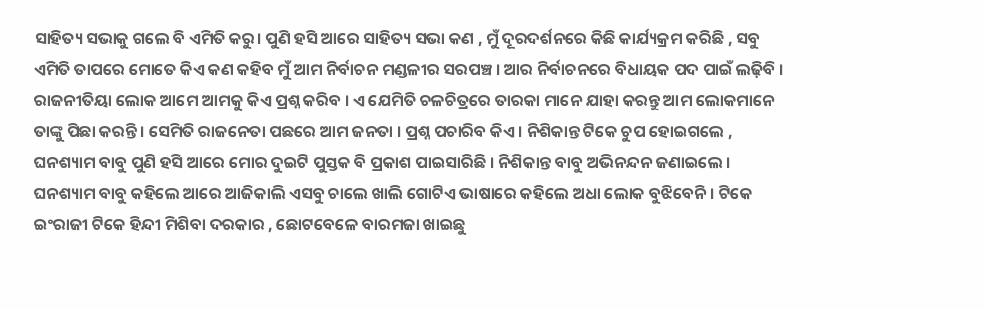ସାହିତ୍ୟ ସଭାକୁ ଗଲେ ବି ଏମିତି କରୁ। ପୁଣି ହସି ଆରେ ସାହିତ୍ୟ ସଭା କଣ , ମୁଁ ଦୂରଦର୍ଶନରେ କିଛି କାର୍ଯ୍ୟକ୍ରମ କରିଛି , ସବୁ ଏମିତି ତାପରେ ମୋତେ କିଏ କଣ କହିବ ମୁଁ ଆମ ନିର୍ବାଚନ ମଣ୍ଡଳୀର ସରପଞ୍ଚ । ଆର ନିର୍ବାଚନରେ ବିଧାୟକ ପଦ ପାଇଁ ଲଢ଼ିବି । ରାଜନୀତିୟା ଲୋକ ଆମେ ଆମକୁ କିଏ ପ୍ରଶ୍ନ କରିବ । ଏ ଯେମିତି ଚଳଚିତ୍ରରେ ତାରକା ମାନେ ଯାହା କରନ୍ତୁ ଆମ ଲୋକମାନେ ତାଙ୍କୁ ପିଛା କରନ୍ତି । ସେମିତି ରାଜନେତା ପଛରେ ଆମ ଜନତା । ପ୍ରଶ୍ନ ପଚାରିବ କିଏ । ନିଶିକାନ୍ତ ଟିକେ ଚୁପ ହୋଇଗଲେ , ଘନଶ୍ୟାମ ବାବୁ ପୁଣି ହସି ଆରେ ମୋର ଦୁଇଟି ପୁସ୍ତକ ବି ପ୍ରକାଶ ପାଇସାରିଛି । ନିଶିକାନ୍ତ ବାବୁ ଅଭିନନ୍ଦନ ଜଣାଇଲେ । ଘନଶ୍ୟାମ ବାବୁ କହିଲେ ଆରେ ଆଜିକାଲି ଏସବୁ ଚାଲେ ଖାଲି ଗୋଟିଏ ଭାଷାରେ କହିଲେ ଅଧା ଲୋକ ବୁଝିବେନି । ଟିକେ ଇଂରାଜୀ ଟିକେ ହିନ୍ଦୀ ମିଶିବା ଦରକାର , ଛୋଟବେଳେ ବାରମଜା ଖାଇଛୁ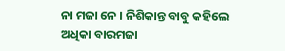ନା ମଜା ନେ । ନିଶିକାନ୍ତ ବାବୁ କହିଲେ ଅଧିକା ବାରମଜା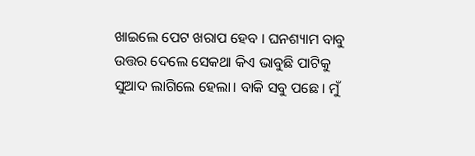ଖାଇଲେ ପେଟ ଖରାପ ହେବ । ଘନଶ୍ୟାମ ବାବୁ ଉତ୍ତର ଦେଲେ ସେକଥା କିଏ ଭାବୁଛି ପାଟିକୁ ସୁଆଦ ଲାଗିଲେ ହେଲା। ବାକି ସବୁ ପଛେ । ମୁଁ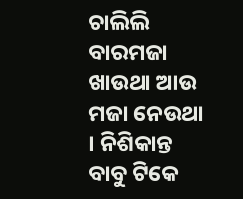ଚାଲିଲି ବାରମଜା ଖାଉଥା ଆଉ ମଜା ନେଉଥା । ନିଶିକାନ୍ତ ବାବୁ ଟିକେ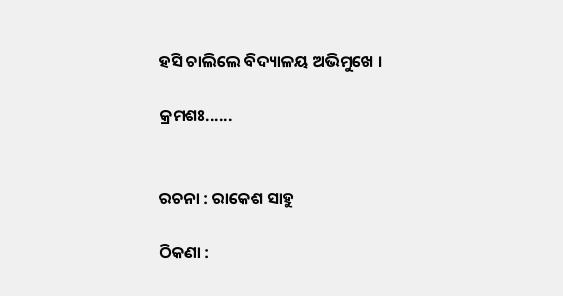ହସି ଚାଲିଲେ ବିଦ୍ୟାଳୟ ଅଭିମୁଖେ ।

କ୍ରମଶଃ......


ରଚନା : ରାକେଶ ସାହୁ

ଠିକଣା :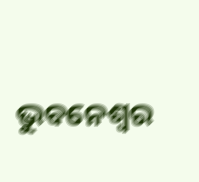ଭୁବନେଶ୍ୱର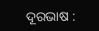ଦୂରଭାଷ :